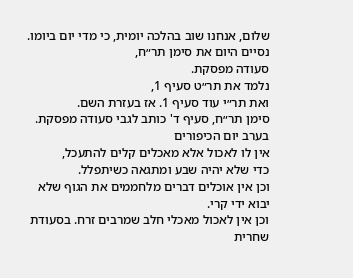שלום, אנחנו שוב בהלכה יומית, כי מדי יום ביומו. נסיים היום את סימן תר״ח,
סעודה מפסקת.
נלמד את תר״ט סעיף 1,
ואת תר״י עוד סעיף 1. אז בעזרת השם.
סימן תר״ח, סעיף ד' כותב לגבי סעודה מפסקת. בערב יום הכיפורים
אין לו לאכול אלא מאכלים קלים להתעכל,
כדי שלא יהיה שבע ומתגאה כשיתפלל.
וכן אין אוכלים דברים מלחממים את הגוף שלא יבוא ידי קרי.
וכן אין לאכול מאכלי חלב שמרבים זרח. בסעודת שחרית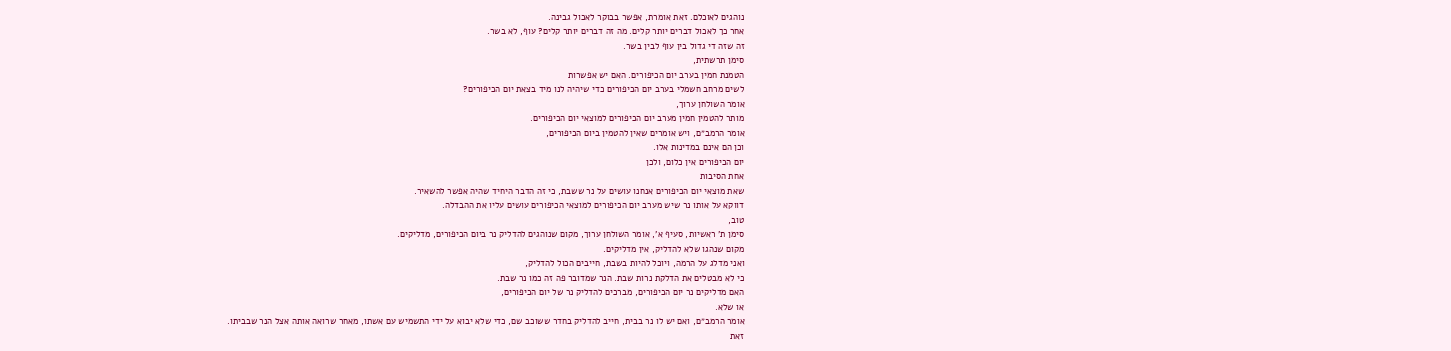נוהגים לאוכלם. זאת אומרת, אפשר בבוקר לאכול גבינה.
אחר כך לאכול דברים יותר קלים. מה זה דברים יותר קלים? עוף, לא בשר.
זה שזה די גדול בין עוף לבין בשר.
סימן תרשתית,
הטמנת חמין בערב יום הכיפורים. האם יש אפשרות
לשים מרחב חשמלי בערב יום הכיפורים כדי שיהיה לנו מיד בצאת יום הכיפורים?
אומר השולחן ערוך,
מותר להטמין חמין מערב יום הכיפורים למוצאי יום הכיפורים.
אומר הרמב״ם, ויש אומרים שאין להטמין ביום הכיפורים,
וכן הם אינם במדינות אלו.
יום הכיפורים אין כלום, ולכן
אחת הסיבות
שאת מוצאי יום הכיפורים אנחנו עושים על נר ששבת, כי זה הדבר היחיד שהיה אפשר להשאיר.
דווקא על אותו נר שיש מערב יום הכיפורים למוצאי הכיפורים עושים עליו את ההבדלה.
טוב,
סימן ת' ראשיות, סעיף א', אומר השולחן ערוך, מקום שנוהגים להדליק נר ביום הכיפורים, מדליקים.
מקום שנהגו שלא להדליק, אין מדליקים.
ואני מדלג על הרמה, ויוכל להיות בשבת, חייבים הכול להדליק,
כי לא מבטלים את הדלקת נרות שבת. הנר שמדובר פה זה כמו נר שבת.
האם מדליקים נר יום הכיפורים, מברכים להדליק נר של יום הכיפורים,
או שלא.
אומר הרמב״ם, ואם יש לו נר בבית, חייב להדליק בחדר ששוכב שם, כדי שלא יבוא על ידי התשמיש עם אשתו, מאחר שרואה אותה אצל הנר שבביתו.
זאת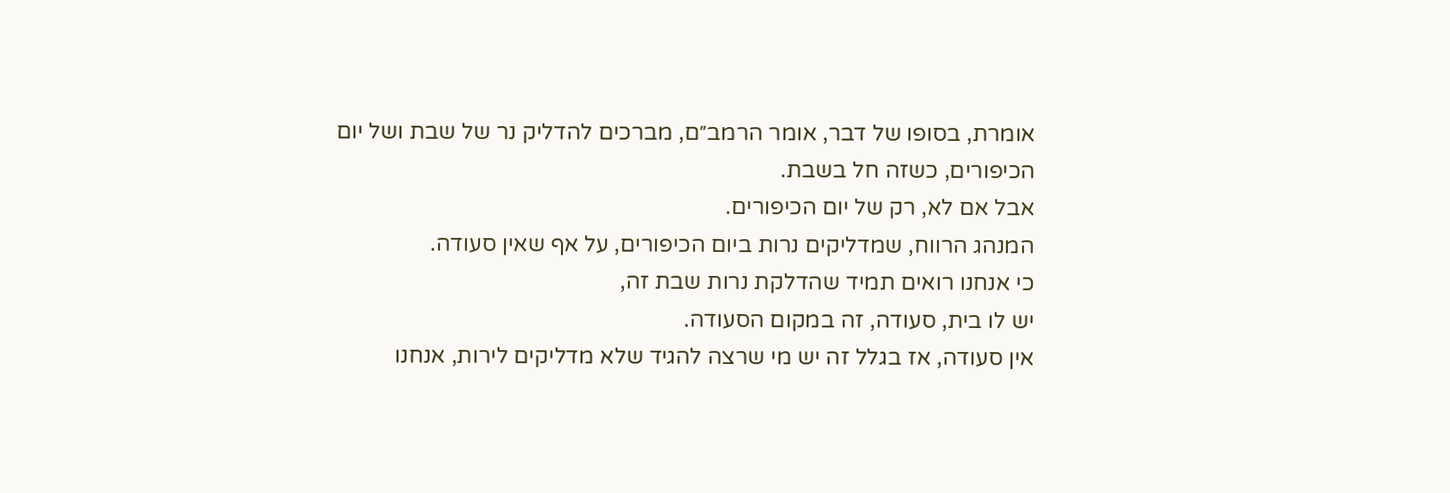אומרת, בסופו של דבר, אומר הרמב״ם, מברכים להדליק נר של שבת ושל יום הכיפורים, כשזה חל בשבת.
אבל אם לא, רק של יום הכיפורים.
המנהג הרווח, שמדליקים נרות ביום הכיפורים, על אף שאין סעודה.
כי אנחנו רואים תמיד שהדלקת נרות שבת זה,
יש לו בית, סעודה, זה במקום הסעודה.
אין סעודה, אז בגלל זה יש מי שרצה להגיד שלא מדליקים לירות, אנחנו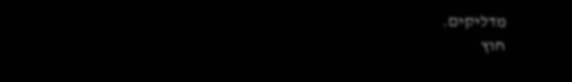מדליקים.
חוץ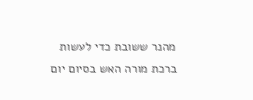מהנר ששובת כדי לעשות
ברכת מורה האש בסיום יום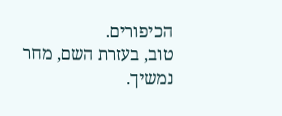הכיפורים.
טוב, בעזרת השם, מחר נמשיך.